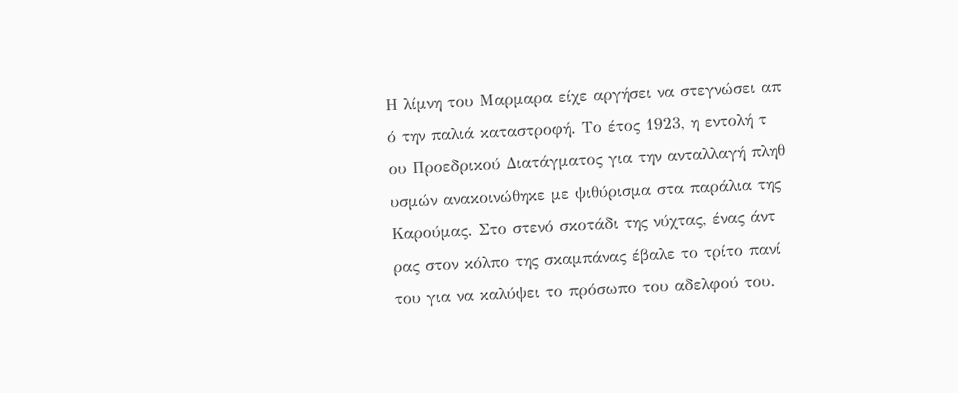Η λίμνη του Μαρμαρα είχε αργήσει να στεγνώσει απ
ό την παλιά καταστροφή. Το έτος 1923, η εντολή τ
ου Προεδρικού Διατάγματος για την ανταλλαγή πληθ
υσμών ανακοινώθηκε με ψιθύρισμα στα παράλια της
Καρούμας. Στο στενό σκοτάδι της νύχτας, ένας άντ
ρας στον κόλπο της σκαμπάνας έβαλε το τρίτο πανί
του για να καλύψει το πρόσωπο του αδελφού του.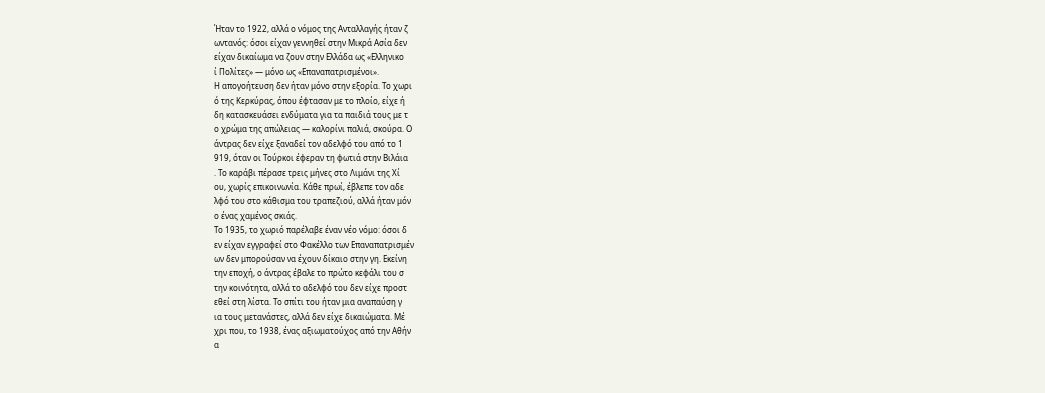Ήταν το 1922, αλλά ο νόμος της Ανταλλαγής ήταν ζ
ωντανός: όσοι είχαν γεννηθεί στην Μικρά Ασία δεν
είχαν δικαίωμα να ζουν στην Ελλάδα ως «Ελληνικο
ί Πολίτες» — μόνο ως «Επαναπατρισμένοι».
Η απογοήτευση δεν ήταν μόνο στην εξορία. Το χωρι
ό της Κερκύρας, όπου έφτασαν με το πλοίο, είχε ή
δη κατασκευάσει ενδύματα για τα παιδιά τους με τ
ο χρώμα της απώλειας — καλορίνι παλιά, σκούρα. Ο
άντρας δεν είχε ξαναδεί τον αδελφό του από το 1
919, όταν οι Τούρκοι έφεραν τη φωτιά στην Βιλάια
. Το καράβι πέρασε τρεις μήνες στο Λιμάνι της Χί
ου, χωρίς επικοινωνία. Κάθε πρωί, έβλεπε τον αδε
λφό του στο κάθισμα του τραπεζιού, αλλά ήταν μόν
ο ένας χαμένος σκιάς.
Το 1935, το χωριό παρέλαβε έναν νέο νόμο: όσοι δ
εν είχαν εγγραφεί στο Φακέλλο των Επαναπατρισμέν
ων δεν μπορούσαν να έχουν δίκαιο στην γη. Εκείνη
την εποχή, ο άντρας έβαλε το πρώτο κεφάλι του σ
την κοινότητα, αλλά το αδελφό του δεν είχε προστ
εθεί στη λίστα. Το σπίτι του ήταν μια αναπαύση γ
ια τους μετανάστες, αλλά δεν είχε δικαιώματα. Μέ
χρι που, το 1938, ένας αξιωματούχος από την Αθήν
α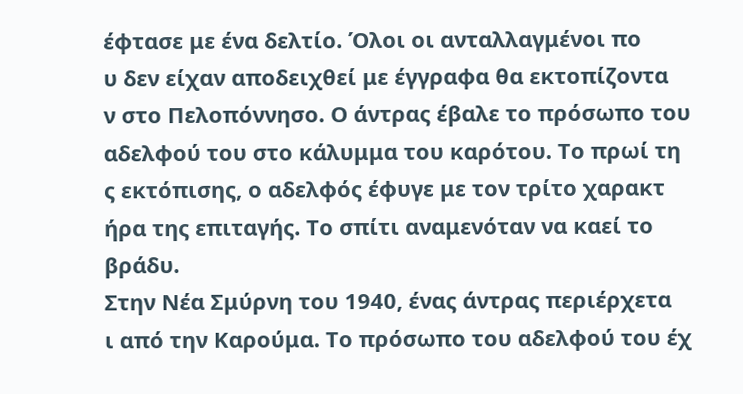έφτασε με ένα δελτίο. Όλοι οι ανταλλαγμένοι πο
υ δεν είχαν αποδειχθεί με έγγραφα θα εκτοπίζοντα
ν στο Πελοπόννησο. Ο άντρας έβαλε το πρόσωπο του
αδελφού του στο κάλυμμα του καρότου. Το πρωί τη
ς εκτόπισης, ο αδελφός έφυγε με τον τρίτο χαρακτ
ήρα της επιταγής. Το σπίτι αναμενόταν να καεί το
βράδυ.
Στην Νέα Σμύρνη του 1940, ένας άντρας περιέρχετα
ι από την Καρούμα. Το πρόσωπο του αδελφού του έχ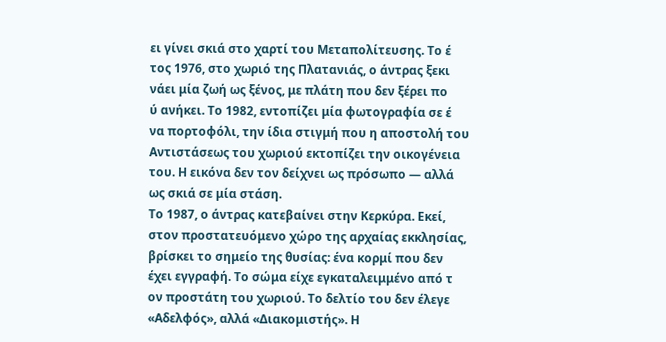ει γίνει σκιά στο χαρτί του Μεταπολίτευσης. Το έ
τος 1976, στο χωριό της Πλατανιάς, ο άντρας ξεκι
νάει μία ζωή ως ξένος, με πλάτη που δεν ξέρει πο
ύ ανήκει. Το 1982, εντοπίζει μία φωτογραφία σε έ
να πορτοφόλι, την ίδια στιγμή που η αποστολή του
Αντιστάσεως του χωριού εκτοπίζει την οικογένεια
του. Η εικόνα δεν τον δείχνει ως πρόσωπο — αλλά
ως σκιά σε μία στάση.
Το 1987, ο άντρας κατεβαίνει στην Κερκύρα. Εκεί,
στον προστατευόμενο χώρο της αρχαίας εκκλησίας,
βρίσκει το σημείο της θυσίας: ένα κορμί που δεν
έχει εγγραφή. Το σώμα είχε εγκαταλειμμένο από τ
ον προστάτη του χωριού. Το δελτίο του δεν έλεγε
«Αδελφός», αλλά «Διακομιστής». Η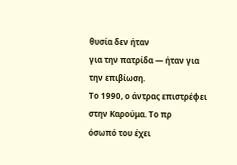θυσία δεν ήταν
για την πατρίδα — ήταν για την επιβίωση.
Το 1990, ο άντρας επιστρέφει στην Καρούμα. Το πρ
όσωπό του έχει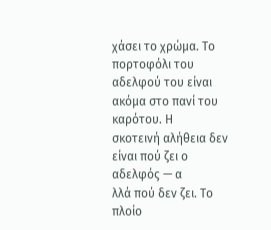χάσει το χρώμα. Το πορτοφόλι του
αδελφού του είναι ακόμα στο πανί του καρότου. Η
σκοτεινή αλήθεια δεν είναι πού ζει ο αδελφός — α
λλά πού δεν ζει. Το πλοίο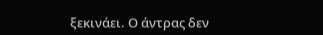ξεκινάει. Ο άντρας δεν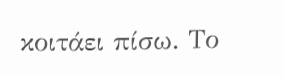κοιτάει πίσω. Το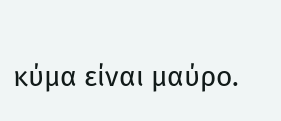κύμα είναι μαύρο.